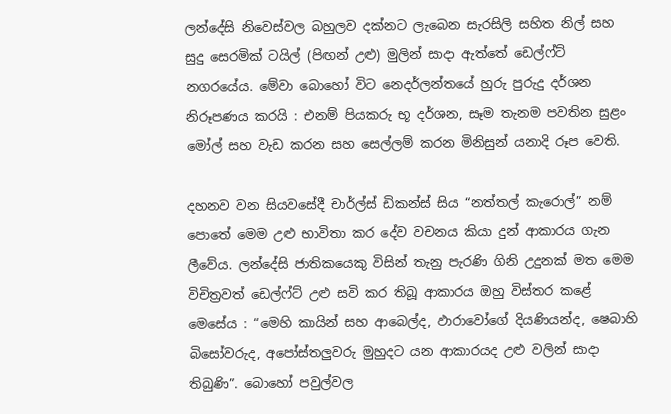ලන්දේසි නිවෙස්වල බහුලව දක්නට ලැබෙන සැරසිලි සහිත නිල් සහ සුදු සෙරමික් ටයිල් (පිඟන් උළු) මුලින් සාදා ඇත්තේ ඩෙල්ෆ්ට් නගරයේය. මේවා බොහෝ විට නෙදර්ලන්තයේ හුරු පුරුදු දර්ශන නිරූපණය කරයි : එනම් පියකරු භූ දර්ශන, සෑම තැනම පවතින සුළං මෝල් සහ වැඩ කරන සහ සෙල්ලම් කරන මිනිසුන් යනාදි රූප වෙති.

දහනව වන සියවසේදී චාර්ල්ස් ඩිකන්ස් සිය “නත්තල් කැරොල්” නම් පොතේ මෙම උළු භාවිතා කර දේව වචනය කියා දුන් ආකාරය ගැන ලීවේය. ලන්දේසි ජාතිකයෙකු විසින් තැනු පැරණි ගිනි උදුනක් මත මෙම විචිත්‍රවත් ඩෙල්ෆ්ට් උළු සවි කර තිබූ ආකාරය ඔහු විස්තර කළේ මෙසේය : “මෙහි කායින් සහ ආබෙල්ද, ඵාරාවෝගේ දියණියන්ද, ෂෙබාහි බිසෝවරුද, අපෝස්තලුවරු මුහුදට යන ආකාරයද උළු වලින් සාදා තිබුණි”. බොහෝ පවුල්වල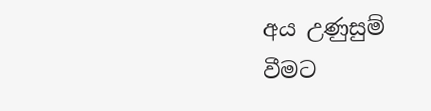අය උණුසුම් වීමට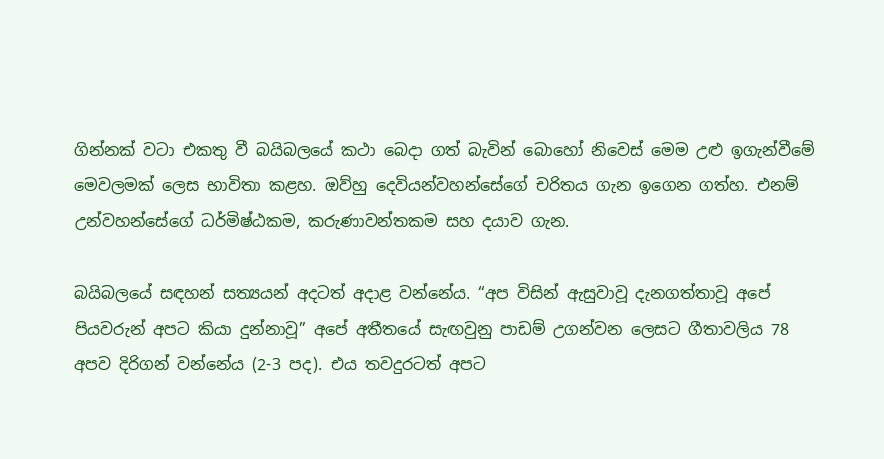ගින්නක් වටා එකතු වී බයිබලයේ කථා බෙදා ගත් බැවින් බොහෝ නිවෙස් මෙම උළු ඉගැන්වීමේ මෙවලමක් ලෙස භාවිතා කළහ. ඔව්හු දෙවියන්වහන්සේගේ චරිතය ගැන ඉගෙන ගත්හ. එනම් උන්වහන්සේගේ ධර්මිෂ්ඨකම, කරුණාවන්තකම සහ දයාව ගැන.

බයිබලයේ සඳහන් සත්‍යයන් අදටත් අදාළ වන්නේය. “අප විසින් ඇසුවාවූ දැනගත්තාවූ අපේ පියවරුන් අපට කියා දුන්නාවූ” අපේ අතීතයේ සැඟවුනු පාඩම් උගන්වන ලෙසට ගීතාවලිය 78 අපව දිරිගන් වන්නේය (2-3 පද). එය තවදුරටත් අපට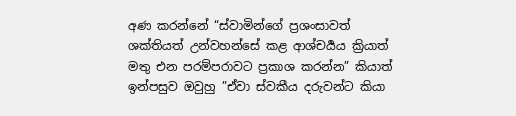අණ කරන්නේ “ස්වාමින්ගේ ප්‍රශංසාවත් ශක්තියත් උන්වහන්සේ කළ ආශ්චර්‍යය ක්‍රියාත් මතු එන පරම්පරාවට ප්‍රකාශ කරන්න” කියාත් ඉන්පසුව ඔවුහු ”ඒවා ස්වකීය දරුවන්ට කියා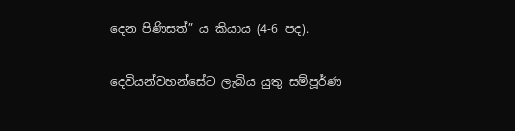දෙන පිණිසත්” ය කියාය (4-6 පද).

දෙවියන්වහන්සේට ලැබිය යුතු සම්පූර්ණ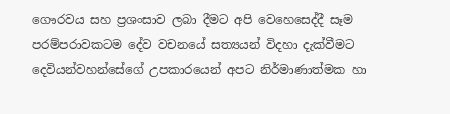ගෞරවය සහ ප්‍රශංසාව ලබා දීමට අපි වෙහෙසෙද්දී සෑම පරම්පරාවකටම දේව වචනයේ සත්‍යයන් විදහා දැක්වීමට දෙවියන්වහන්සේගේ උපකාරයෙන් අපට නිර්මාණාත්මක හා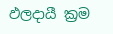ඵලදායී ක්‍රම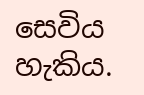සෙවිය හැකිය.